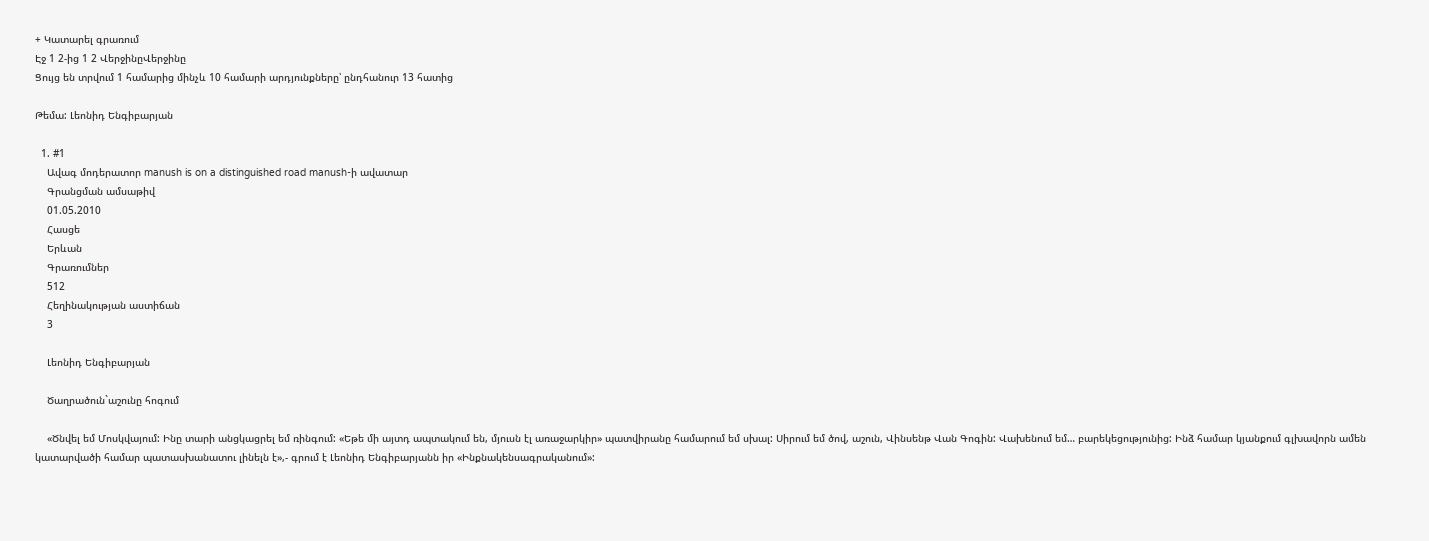+ Կատարել գրառում
Էջ 1 2-ից 1 2 ՎերջինըՎերջինը
Ցույց են տրվում 1 համարից մինչև 10 համարի արդյունքները՝ ընդհանուր 13 հատից

Թեմա: Լեոնիդ Ենգիբարյան

  1. #1
    Ավագ մոդերատոր manush is on a distinguished road manush-ի ավատար
    Գրանցման ամսաթիվ
    01.05.2010
    Հասցե
    Երևան
    Գրառումներ
    512
    Հեղինակության աստիճան
    3

    Լեոնիդ Ենգիբարյան

    Ծաղրածուն`աշունը հոգում

    «Ծնվել եմ Մոսկվայում: Ինը տարի անցկացրել եմ ռինգում: «Եթե մի այտդ ապտակում են, մյուսն էլ առաջարկիր» պատվիրանը համարում եմ սխալ: Սիրում եմ ծով, աշուն, Վինսենթ Վան Գոգին: Վախենում եմ… բարեկեցությունից: Ինձ համար կյանքում գլխավորն ամեն կատարվածի համար պատասխանատու լինելն է»,- գրում է Լեոնիդ Ենգիբարյանն իր «Ինքնակենսագրականում»: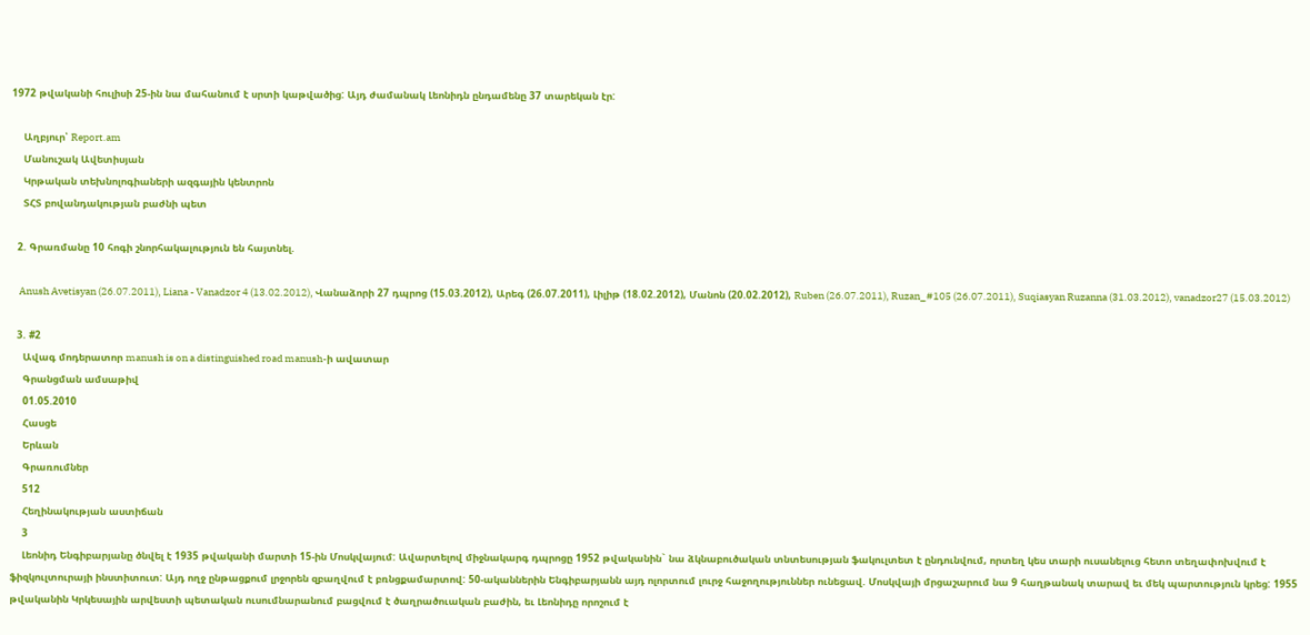1972 թվականի հուլիսի 25-ին նա մահանում է սրտի կաթվածից: Այդ ժամանակ Լեոնիդն ընդամենը 37 տարեկան էր:

    Աղբյուր՝ Report.am
    Մանուշակ Ավետիսյան
    Կրթական տեխնոլոգիաների ազգային կենտրոն
    ՏՀՏ բովանդակության բաժնի պետ

  2. Գրառմանը 10 հոգի շնորհակալություն են հայտնել.

    Anush Avetisyan (26.07.2011), Liana - Vanadzor 4 (13.02.2012), Վանաձորի 27 դպրոց (15.03.2012), Արեգ (26.07.2011), Լիլիթ (18.02.2012), Մանոն (20.02.2012), Ruben (26.07.2011), Ruzan_#105 (26.07.2011), Suqiasyan Ruzanna (31.03.2012), vanadzor27 (15.03.2012)

  3. #2
    Ավագ մոդերատոր manush is on a distinguished road manush-ի ավատար
    Գրանցման ամսաթիվ
    01.05.2010
    Հասցե
    Երևան
    Գրառումներ
    512
    Հեղինակության աստիճան
    3
    Լեոնիդ Ենգիբարյանը ծնվել է 1935 թվականի մարտի 15-ին Մոսկվայում: Ավարտելով միջնակարգ դպրոցը 1952 թվականին` նա ձկնաբուծական տնտեսության ֆակուլտետ է ընդունվում, որտեղ կես տարի ուսանելուց հետո տեղափոխվում է ֆիզկուլտուրայի ինստիտուտ: Այդ ողջ ընթացքում լրջորեն զբաղվում է բռնցքամարտով: 50-ականներին Ենգիբարյանն այդ ոլորտում լուրջ հաջողություններ ունեցավ. Մոսկվայի մրցաշարում նա 9 հաղթանակ տարավ եւ մեկ պարտություն կրեց: 1955 թվականին Կրկեսային արվեստի պետական ուսումնարանում բացվում է ծաղրածուական բաժին, եւ Լեոնիդը որոշում է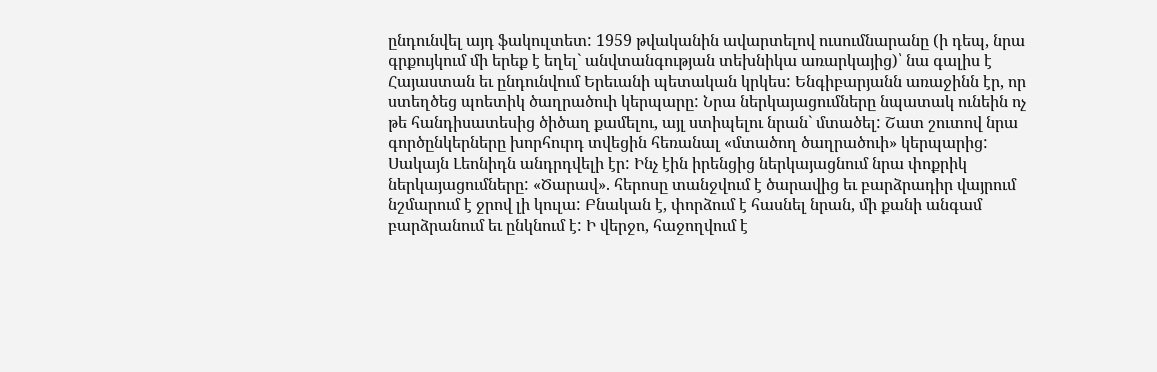ընդունվել այդ ֆակուլտետ: 1959 թվականին ավարտելով ուսումնարանը (ի դեպ, նրա գրքույկում մի երեք է եղել` անվտանգության տեխնիկա առարկայից)՝ նա գալիս է Հայաստան եւ ընդունվում Երեւանի պետական կրկես: Ենգիբարյանն առաջինն էր, որ ստեղծեց պոետիկ ծաղրածուի կերպարը: Նրա ներկայացումները նպատակ ունեին ոչ թե հանդիսատեսից ծիծաղ քամելու, այլ ստիպելու նրան` մտածել: Շատ շուտով նրա գործընկերները խորհուրդ տվեցին հեռանալ «մտածող ծաղրածուի» կերպարից: Սակայն Լեոնիդն անդրդվելի էր: Ինչ էին իրենցից ներկայացնում նրա փոքրիկ ներկայացումները: «Ծարավ». հերոսը տանջվում է ծարավից եւ բարձրադիր վայրում նշմարում է ջրով լի կուլա: Բնական է, փորձում է հասնել նրան, մի քանի անգամ բարձրանում եւ ընկնում է: Ի վերջո, հաջողվում է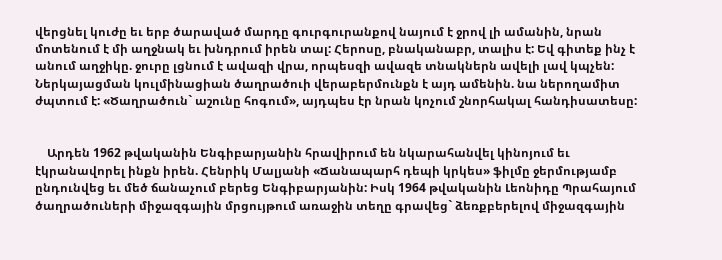վերցնել կուժը եւ երբ ծարաված մարդը գուրգուրանքով նայում է ջրով լի ամանին, նրան մոտենում է մի աղջնակ եւ խնդրում իրեն տալ: Հերոսը, բնականաբր, տալիս է: Եվ գիտեք ինչ է անում աղջիկը. ջուրը լցնում է ավազի վրա, որպեսզի ավազե տնակներն ավելի լավ կպչեն: Ներկայացման կուլմինացիան ծաղրածուի վերաբերմունքն է այդ ամենին. նա ներողամիտ ժպտում է: «Ծաղրածուն` աշունը հոգում», այդպես էր նրան կոչում շնորհակալ հանդիսատեսը:


    Արդեն 1962 թվականին Ենգիբարյանին հրավիրում են նկարահանվել կինոյում եւ էկրանավորել ինքն իրեն. Հենրիկ Մալյանի «Ճանապարհ դեպի կրկես» ֆիլմը ջերմությամբ ընդունվեց եւ մեծ ճանաչում բերեց Ենգիբարյանին: Իսկ 1964 թվականին Լեոնիդը Պրահայում ծաղրածուների միջազգային մրցույթում առաջին տեղը գրավեց` ձեռքբերելով միջազգային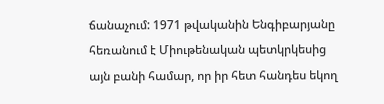ճանաչում: 1971 թվականին Ենգիբարյանը հեռանում է Միութենական պետկրկեսից այն բանի համար, որ իր հետ հանդես եկող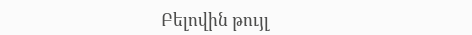Բելովին թույլ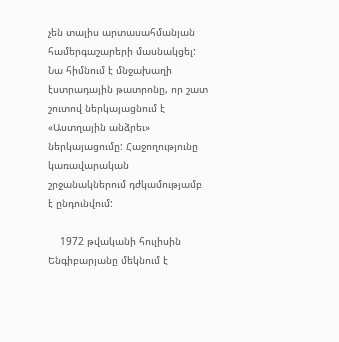չեն տալիս արտասահմանյան համերգաշարերի մասնակցել: Նա հիմնում է մնջախաղի էստրադային թատրոնը, որ շատ շուտով ներկայացնում է «Աստղային անձրեւ» ներկայացումը: Հաջողությունը կառավարական շրջանակներում դժկամությամբ է ընդունվում:

    1972 թվականի հուլիսին Ենգիբարյանը մեկնում է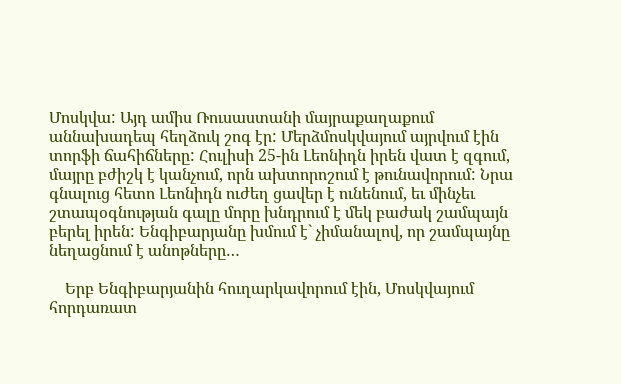Մոսկվա: Այդ ամիս Ռուսաստանի մայրաքաղաքում աննախադեպ հեղձուկ շոգ էր: Մերձմոսկվայում այրվում էին տորֆի ճահիճները: Հուլիսի 25-ին Լեոնիդն իրեն վատ է զգում, մայրը բժիշկ է կանչում, որն ախտորոշում է թունավորում: Նրա գնալուց հետո Լեոնիդն ուժեղ ցավեր է ունենում, եւ մինչեւ շտապօգնության գալը մորը խնդրում է մեկ բաժակ շամպայն բերել իրեն: Ենգիբարյանը խմում է` չիմանալով, որ շամպայնը նեղացնում է անոթները…

    Երբ Ենգիբարյանին հուղարկավորում էին, Մոսկվայում հորդառատ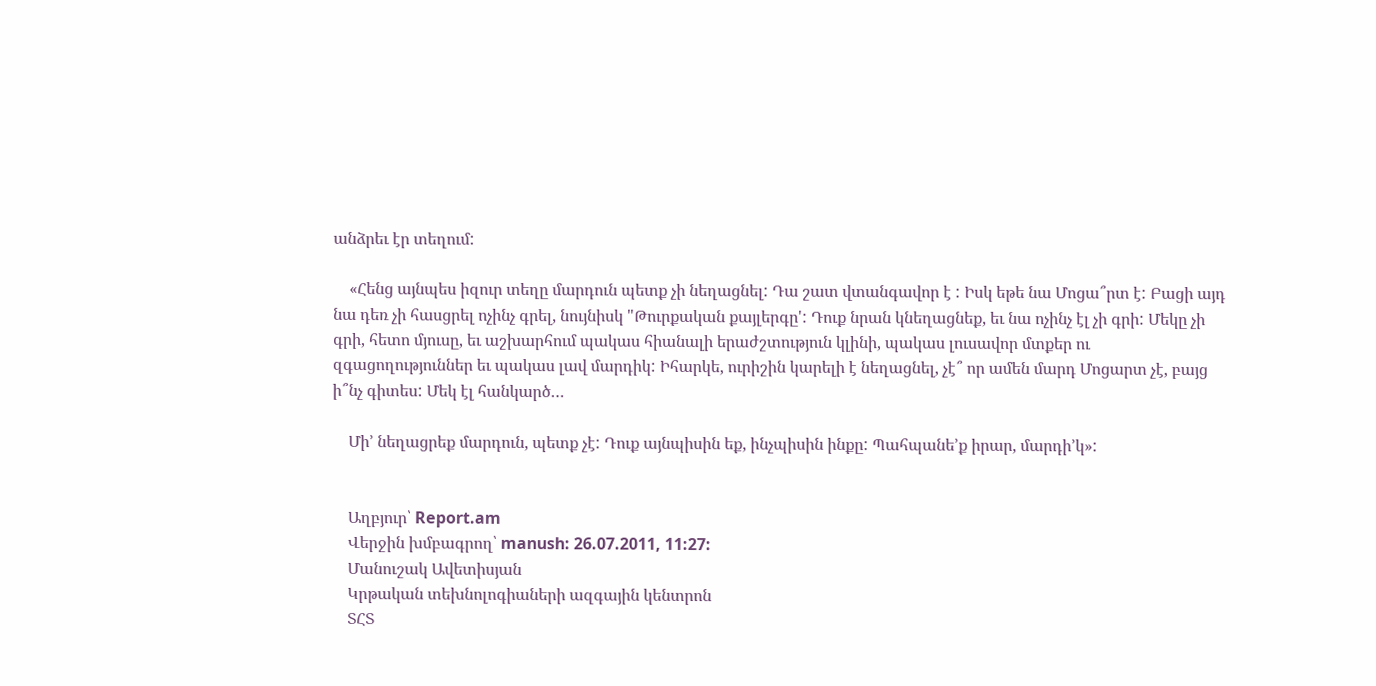անձրեւ էր տեղում:

    «Հենց այնպես իզուր տեղը մարդուն պետք չի նեղացնել: Դա շատ վտանգավոր է : Իսկ եթե նա Մոցա՞րտ է: Բացի այդ նա դեռ չի հասցրել ոչինչ գրել, նույնիսկ "Թուրքական քայլերգը': Դուք նրան կնեղացնեք, եւ նա ոչինչ էլ չի գրի: Մեկը չի գրի, հետո մյուսը, եւ աշխարհում պակաս հիանալի երաժշտություն կլինի, պակաս լուսավոր մտքեր ու զգացողություններ եւ պակաս լավ մարդիկ: Իհարկե, ուրիշին կարելի է նեղացնել, չէ՞ որ ամեն մարդ Մոցարտ չէ, բայց ի՞նչ գիտես: Մեկ էլ հանկարծ…

    Մի’ նեղացրեք մարդուն, պետք չէ: Դուք այնպիսին եք, ինչպիսին ինքը: Պահպանե’ք իրար, մարդի’կ»:


    Աղբյուր՝ Report.am
    Վերջին խմբագրող՝ manush: 26.07.2011, 11:27:
    Մանուշակ Ավետիսյան
    Կրթական տեխնոլոգիաների ազգային կենտրոն
    ՏՀՏ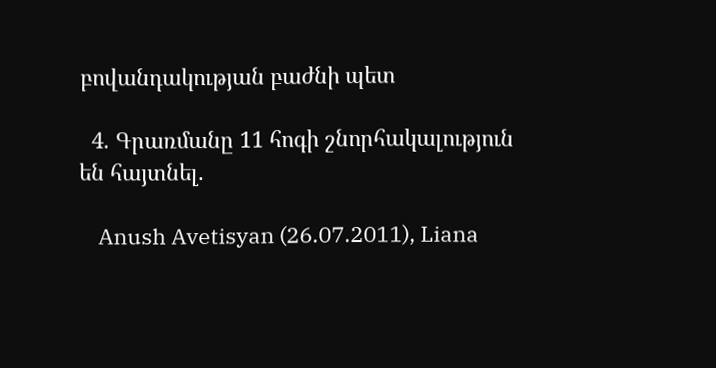բովանդակության բաժնի պետ

  4. Գրառմանը 11 հոգի շնորհակալություն են հայտնել.

    Anush Avetisyan (26.07.2011), Liana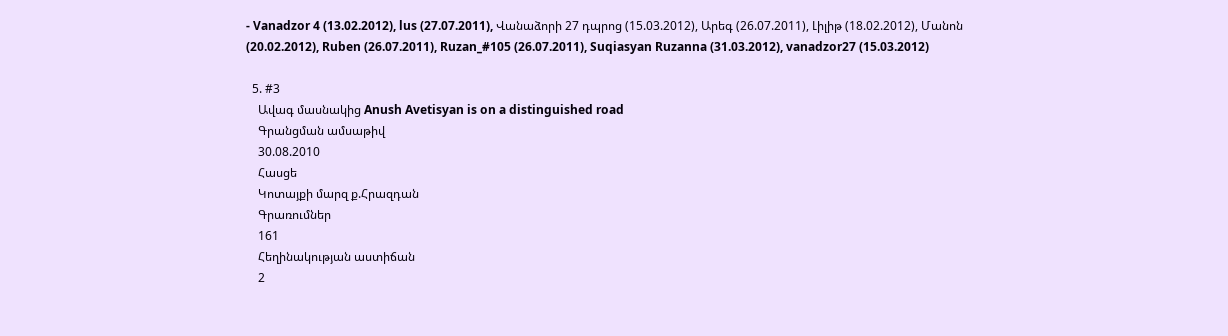- Vanadzor 4 (13.02.2012), lus (27.07.2011), Վանաձորի 27 դպրոց (15.03.2012), Արեգ (26.07.2011), Լիլիթ (18.02.2012), Մանոն (20.02.2012), Ruben (26.07.2011), Ruzan_#105 (26.07.2011), Suqiasyan Ruzanna (31.03.2012), vanadzor27 (15.03.2012)

  5. #3
    Ավագ մասնակից Anush Avetisyan is on a distinguished road
    Գրանցման ամսաթիվ
    30.08.2010
    Հասցե
    Կոտայքի մարզ ք.Հրազդան
    Գրառումներ
    161
    Հեղինակության աստիճան
    2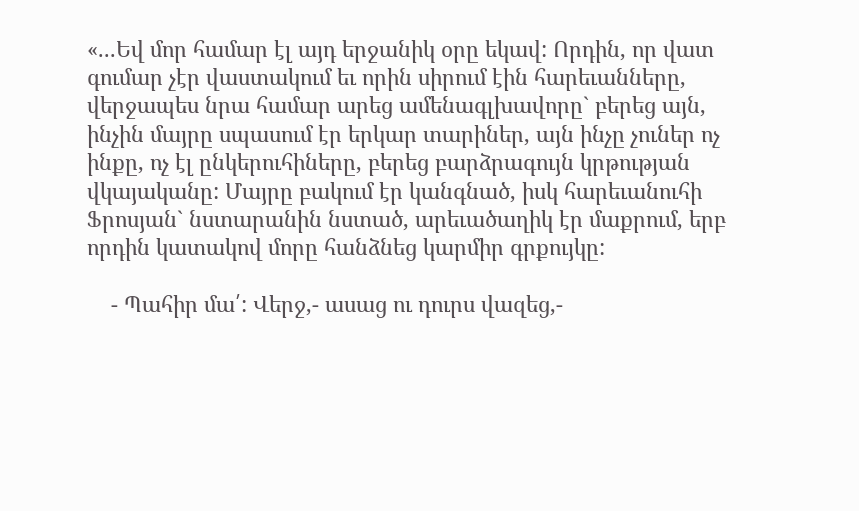«...Եվ մոր համար էլ այդ երջանիկ օրը եկավ: Որդին, որ վատ գումար չէր վաստակում եւ որին սիրում էին հարեւանները, վերջապես նրա համար արեց ամենագլխավորը` բերեց այն, ինչին մայրը սպասում էր երկար տարիներ, այն ինչը չուներ ոչ ինքը, ոչ էլ ընկերուհիները, բերեց բարձրագույն կրթության վկայականը: Մայրը բակում էր կանգնած, իսկ հարեւանուհի Ֆրոսյան` նստարանին նստած, արեւածաղիկ էր մաքրում, երբ որդին կատակով մորը հանձնեց կարմիր գրքույկը:

    - Պահիր մա՛: Վերջ,- ասաց ու դուրս վազեց,-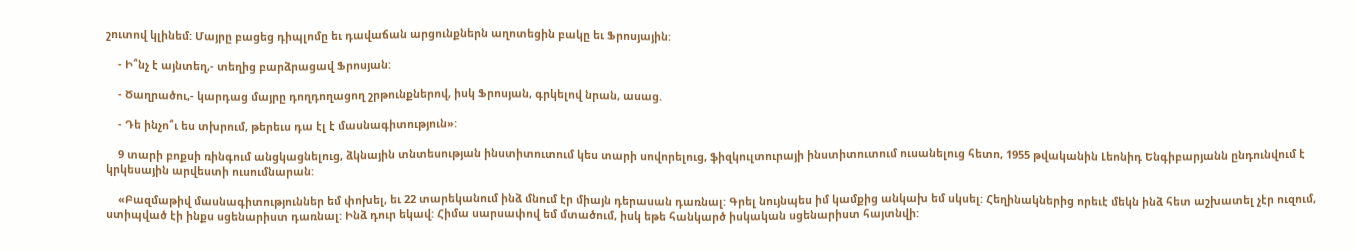շուտով կլինեմ: Մայրը բացեց դիպլոմը եւ դավաճան արցունքներն աղոտեցին բակը եւ Ֆրոսյային:

    - Ի՞նչ է այնտեղ,- տեղից բարձրացավ Ֆրոսյան:

    - Ծաղրածու,- կարդաց մայրը դողդողացող շրթունքներով, իսկ Ֆրոսյան, գրկելով նրան, ասաց.

    - Դե ինչո՞ւ ես տխրում, թերեւս դա էլ է մասնագիտություն»:

    9 տարի բոքսի ռինգում անցկացնելուց, ձկնային տնտեսության ինստիտուտում կես տարի սովորելուց, ֆիզկուլտուրայի ինստիտուտում ուսանելուց հետո, 1955 թվականին Լեոնիդ Ենգիբարյանն ընդունվում է կրկեսային արվեստի ուսումնարան:

    «Բազմաթիվ մասնագիտություններ եմ փոխել, եւ 22 տարեկանում ինձ մնում էր միայն դերասան դառնալ: Գրել նույնպես իմ կամքից անկախ եմ սկսել: Հեղինակներից որեւէ մեկն ինձ հետ աշխատել չէր ուզում, ստիպված էի ինքս սցենարիստ դառնալ: Ինձ դուր եկավ: Հիմա սարսափով եմ մտածում, իսկ եթե հանկարծ իսկական սցենարիստ հայտնվի: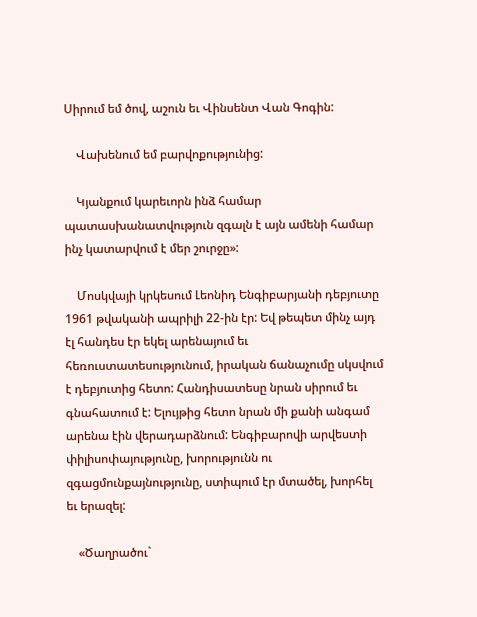Սիրում եմ ծով, աշուն եւ Վինսենտ Վան Գոգին:

    Վախենում եմ բարվոքությունից:

    Կյանքում կարեւորն ինձ համար պատասխանատվություն զգալն է այն ամենի համար ինչ կատարվում է մեր շուրջը»:

    Մոսկվայի կրկեսում Լեոնիդ Ենգիբարյանի դեբյուտը 1961 թվականի ապրիլի 22-ին էր: Եվ թեպետ մինչ այդ էլ հանդես էր եկել արենայում եւ հեռուստատեսությունում, իրական ճանաչումը սկսվում է դեբյուտից հետո: Հանդիսատեսը նրան սիրում եւ գնահատում է: Ելույթից հետո նրան մի քանի անգամ արենա էին վերադարձնում: Ենգիբարովի արվեստի փիլիսոփայությունը, խորությունն ու զգացմունքայնությունը, ստիպում էր մտածել, խորհել եւ երազել:

    «Ծաղրածու`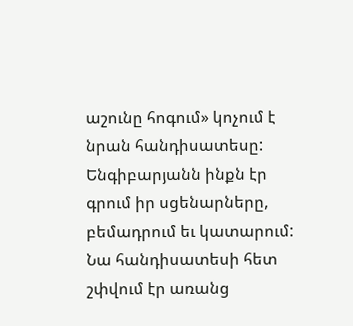աշունը հոգում» կոչում է նրան հանդիսատեսը: Ենգիբարյանն ինքն էր գրում իր սցենարները, բեմադրում եւ կատարում: Նա հանդիսատեսի հետ շփվում էր առանց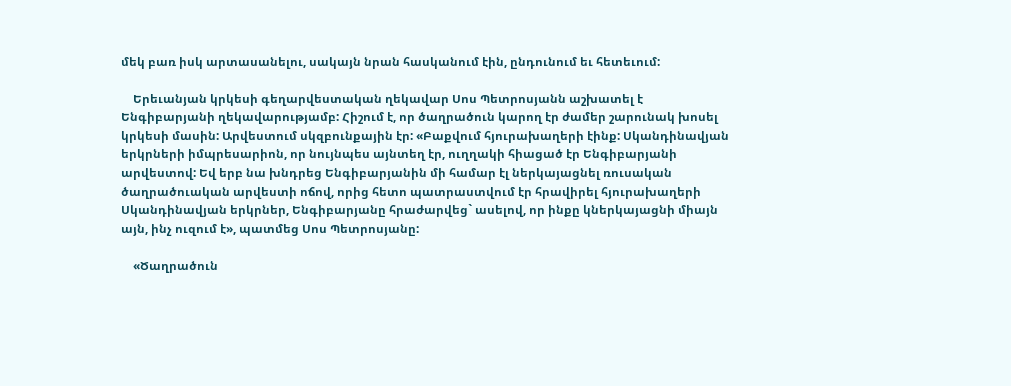մեկ բառ իսկ արտասանելու, սակայն նրան հասկանում էին, ընդունում եւ հետեւում:

    Երեւանյան կրկեսի գեղարվեստական ղեկավար Սոս Պետրոսյանն աշխատել է Ենգիբարյանի ղեկավարությամբ: Հիշում է, որ ծաղրածուն կարող էր ժամեր շարունակ խոսել կրկեսի մասին: Արվեստում սկզբունքային էր: «Բաքվում հյուրախաղերի էինք: Սկանդինավյան երկրների իմպրեսարիոն, որ նույնպես այնտեղ էր, ուղղակի հիացած էր Ենգիբարյանի արվեստով: Եվ երբ նա խնդրեց Ենգիբարյանին մի համար էլ ներկայացնել ռուսական ծաղրածուական արվեստի ոճով, որից հետո պատրաստվում էր հրավիրել հյուրախաղերի Սկանդինավյան երկրներ, Ենգիբարյանը հրաժարվեց` ասելով, որ ինքը կներկայացնի միայն այն, ինչ ուզում է», պատմեց Սոս Պետրոսյանը:

    «Ծաղրածուն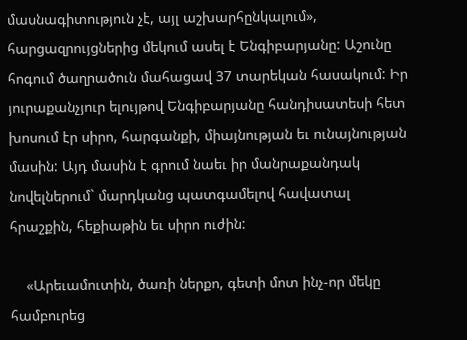մասնագիտություն չէ, այլ աշխարհընկալում», հարցազրույցներից մեկում ասել է Ենգիբարյանը: Աշունը հոգում ծաղրածուն մահացավ 37 տարեկան հասակում: Իր յուրաքանչյուր ելույթով Ենգիբարյանը հանդիսատեսի հետ խոսում էր սիրո, հարգանքի, միայնության եւ ունայնության մասին: Այդ մասին է գրում նաեւ իր մանրաքանդակ նովելներում` մարդկանց պատգամելով հավատալ հրաշքին, հեքիաթին եւ սիրո ուժին:

    «Արեւամուտին, ծառի ներքո, գետի մոտ ինչ-որ մեկը համբուրեց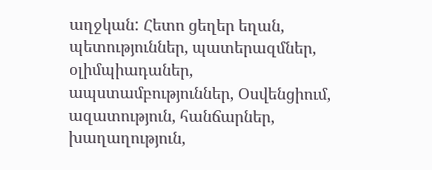աղջկան: Հետո ցեղեր եղան, պետություններ, պատերազմներ, օլիմպիադաներ, ապստամբություններ, Օսվենցիում, ազատություն, հանճարներ, խաղաղություն,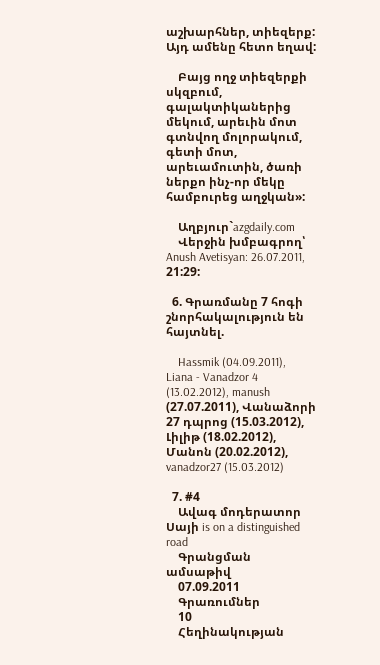աշխարհներ, տիեզերք: Այդ ամենը հետո եղավ:

    Բայց ողջ տիեզերքի սկզբում, գալակտիկաներից մեկում, արեւին մոտ գտնվող մոլորակում, գետի մոտ, արեւամուտին, ծառի ներքո ինչ-որ մեկը համբուրեց աղջկան»:

    Աղբյուր`azgdaily.com
    Վերջին խմբագրող՝ Anush Avetisyan: 26.07.2011, 21:29:

  6. Գրառմանը 7 հոգի շնորհակալություն են հայտնել.

    Hassmik (04.09.2011), Liana - Vanadzor 4 (13.02.2012), manush (27.07.2011), Վանաձորի 27 դպրոց (15.03.2012), Լիլիթ (18.02.2012), Մանոն (20.02.2012), vanadzor27 (15.03.2012)

  7. #4
    Ավագ մոդերատոր Սայի is on a distinguished road
    Գրանցման ամսաթիվ
    07.09.2011
    Գրառումներ
    10
    Հեղինակության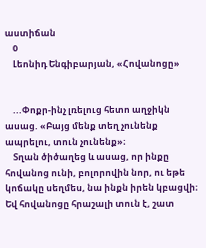աստիճան
    0
    Լեոնիդ Ենգիբարյան, «Հովանոցը»


    ...Փոքր-ինչ լռելուց հետո աղջիկն ասաց. «Բայց մենք տեղ չունենք ապրելու, տուն չունենք»։
    Տղան ծիծաղեց և ասաց, որ ինքը հովանոց ունի, բոլորովին նոր, ու եթե կոճակը սեղմես, նա ինքն իրեն կբացվի։ Եվ հովանոցը հրաշալի տուն է, շատ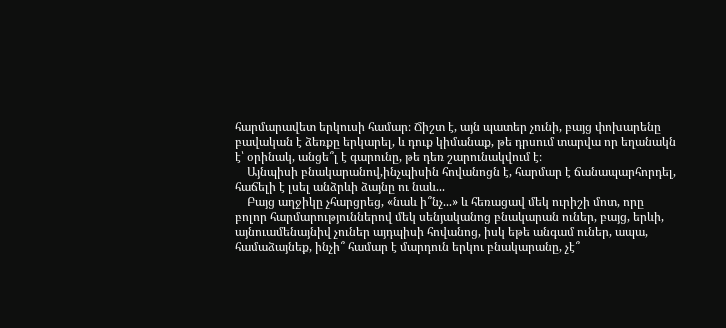հարմարավետ երկուսի համար։ Ճիշտ է, այն պատեր չունի, բայց փոխարենը բավական է ձեռքը երկարել, և դուք կիմանաք, թե դրսում տարվա որ եղանակն է՝ օրինակ, անցե՞լ է գարունը, թե դեռ շարունակվում է։
    Այնպիսի բնակարանով,ինչպիսին հովանոցն է, հարմար է ճանապարհորդել, հաճելի է լսել անձրևի ձայնը ու նաև...
    Բայց աղջիկը չհարցրեց, «նաև ի՞նչ...» և հեռացավ մեկ ուրիշի մոտ, որը բոլոր հարմարություններով մեկ սենյականոց բնակարան ուներ, բայց, երևի, այնուամենայնիվ չուներ այդպիսի հովանոց, իսկ եթե անգամ ուներ, ապա, համաձայնեք, ինչի՞ համար է մարդուն երկու բնակարանը, չէ՞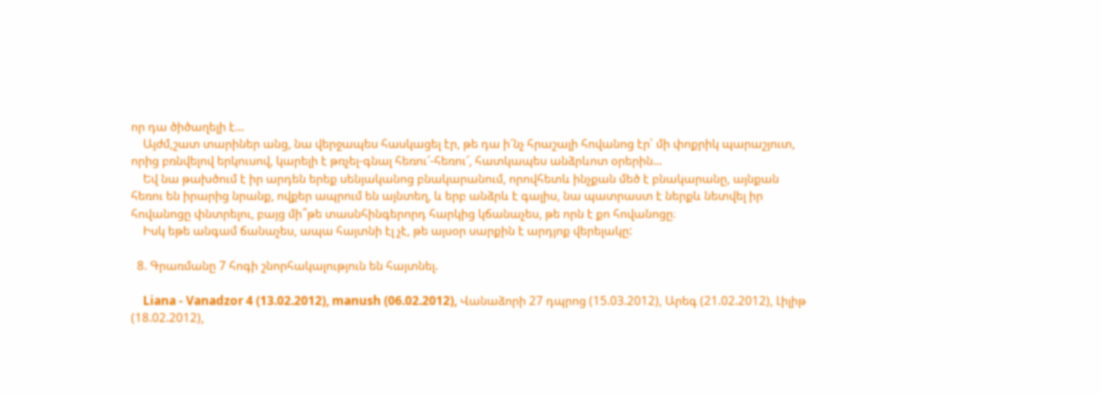որ դա ծիծաղելի է...
    Այժմ,շատ տարիներ անց, նա վերջապես հասկացել էր, թե դա ի՜նչ հրաշալի հովանոց էր՝ մի փոքրիկ պարաշյուտ, որից բռնվելով երկուսով, կարելի է թռչել-գնալ հեռու՜-հեռու՜, հատկապես անձրևոտ օրերին...
    Եվ նա թախծում է իր արդեն երեք սենյականոց բնակարանում, որովհետև ինչքան մեծ է բնակարանը, այնքան հեռու են իրարից նրանք, ովքեր ապրում են այնտեղ, և երբ անձրև է գալիս, նա պատրաստ է ներքև նետվել իր հովանոցը փնտրելու, բայց մի՞թե տասնհինգերորդ հարկից կճանաչես, թե որն է քո հովանոցը։
    Իսկ եթե անգամ ճանաչես, ապա հայտնի էլ չէ, թե այսօր սարքին է արդյոք վերելակը:

  8. Գրառմանը 7 հոգի շնորհակալություն են հայտնել.

    Liana - Vanadzor 4 (13.02.2012), manush (06.02.2012), Վանաձորի 27 դպրոց (15.03.2012), Արեգ (21.02.2012), Լիլիթ (18.02.2012),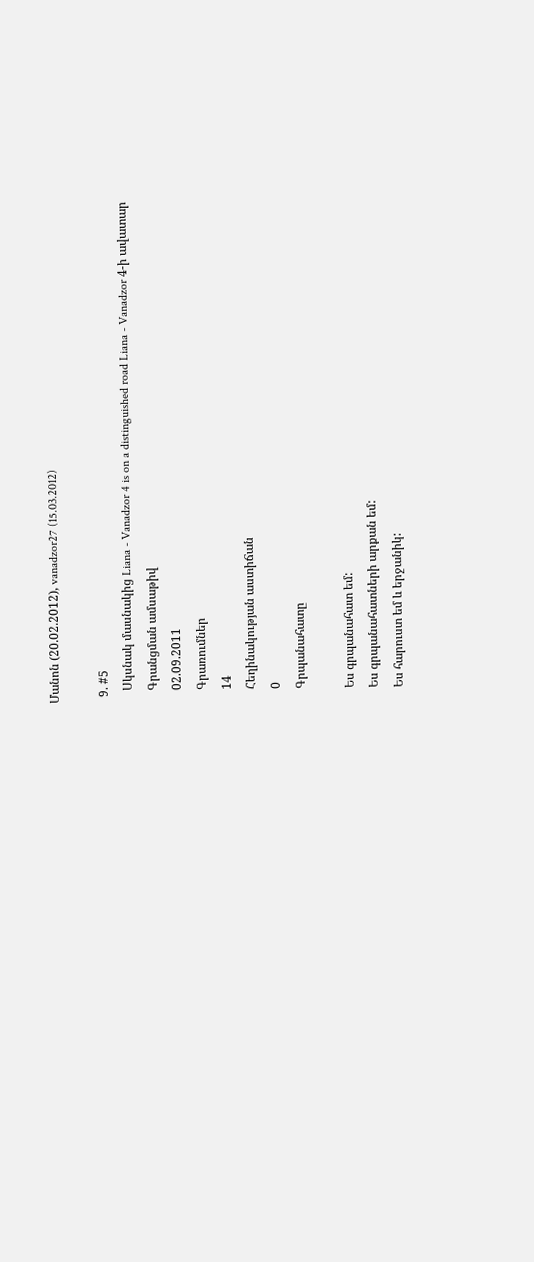Մանոն (20.02.2012), vanadzor27 (15.03.2012)

  9. #5
    Սկսնակ մասնակից Liana - Vanadzor 4 is on a distinguished road Liana - Vanadzor 4-ի ավատար
    Գրանցման ամսաթիվ
    02.09.2011
    Գրառումներ
    14
    Հեղինակության աստիճան
    0
    Գրպանահատը

    Ես գրպանահատ եմ:
    Ես գրպանահատների արքան եմ:
    Ես հարուստ եմ և երջանիկ: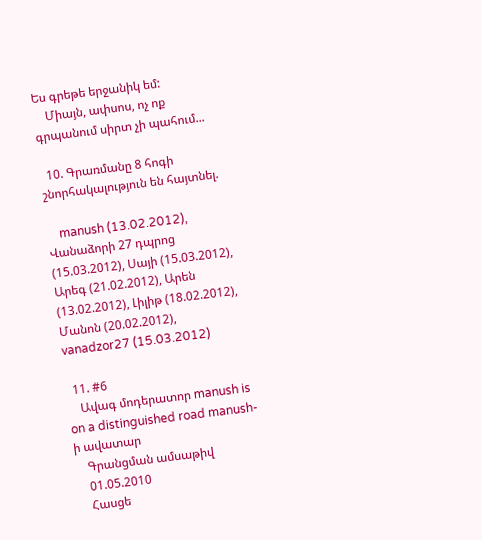Ես գրեթե երջանիկ եմ:
    Միայն, ափսոս, ոչ ոք գրպանում սիրտ չի պահում...

  10. Գրառմանը 8 հոգի շնորհակալություն են հայտնել.

    manush (13.02.2012), Վանաձորի 27 դպրոց (15.03.2012), Սայի (15.03.2012), Արեգ (21.02.2012), Արեն (13.02.2012), Լիլիթ (18.02.2012), Մանոն (20.02.2012), vanadzor27 (15.03.2012)

  11. #6
    Ավագ մոդերատոր manush is on a distinguished road manush-ի ավատար
    Գրանցման ամսաթիվ
    01.05.2010
    Հասցե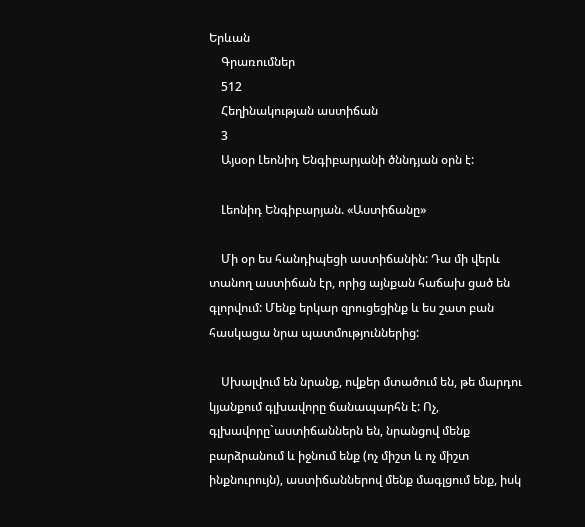Երևան
    Գրառումներ
    512
    Հեղինակության աստիճան
    3
    Այսօր Լեոնիդ Ենգիբարյանի ծննդյան օրն է:

    Լեոնիդ Ենգիբարյան. «Աստիճանը»

    Մի օր ես հանդիպեցի աստիճանին: Դա մի վերև տանող աստիճան էր, որից այնքան հաճախ ցած են գլորվում: Մենք երկար զրուցեցինք և ես շատ բան հասկացա նրա պատմություններից:

    Սխալվում են նրանք, ովքեր մտածում են, թե մարդու կյանքում գլխավորը ճանապարհն է: Ոչ, գլխավորը`աստիճաններն են, նրանցով մենք բարձրանում և իջնում ենք (ոչ միշտ և ոչ միշտ ինքնուրույն), աստիճաններով մենք մագլցում ենք, իսկ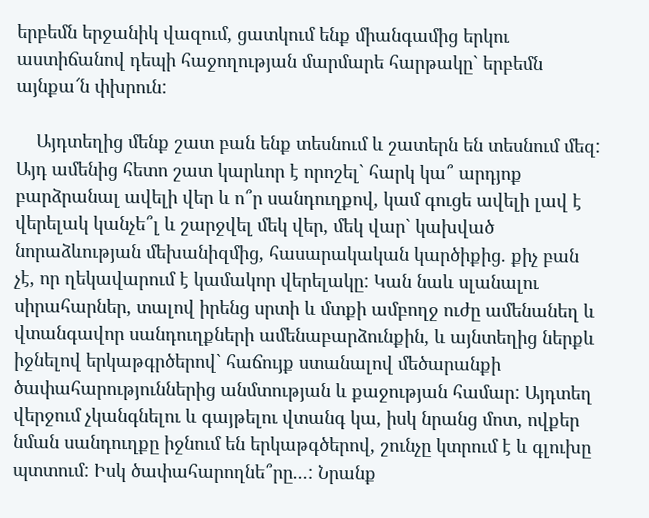երբեմն երջանիկ վազում, ցատկում ենք միանգամից երկու աստիճանով դեպի հաջողության մարմարե հարթակը` երբեմն այնքա՜ն փխրուն:

    Այդտեղից մենք շատ բան ենք տեսնում և շատերն են տեսնում մեզ: Այդ ամենից հետո շատ կարևոր է որոշել` հարկ կա՞ արդյոք բարձրանալ ավելի վեր և ո՞ր սանդուղքով, կամ գուցե ավելի լավ է վերելակ կանչե՞լ և շարջվել մեկ վեր, մեկ վար` կախված նորաձևության մեխանիզմից, հասարակական կարծիքից. քիչ բան չէ, որ ղեկավարում է կամակոր վերելակը: Կան նաև սլանալու սիրահարներ, տալով իրենց սրտի և մտքի ամբողջ ուժը ամենանեղ և վտանգավոր սանդուղքների ամենաբարձունքին, և այնտեղից ներքև իջնելով երկաթգրծերով` հաճույք ստանալով մեծարանքի ծափահարություններից անմտության և քաջության համար: Այդտեղ վերջում չկանգնելու և գայթելու վտանգ կա, իսկ նրանց մոտ, ովքեր նման սանդուղքը իջնում են երկաթգծերով, շունչը կտրում է և գլուխը պտտում: Իսկ ծափահարողնե՞րը...: Նրանք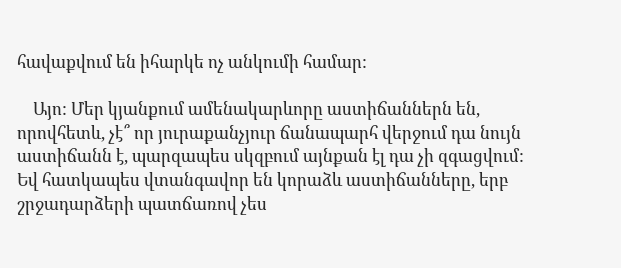հավաքվում են իհարկե ոչ անկումի համար:

    Այո: Մեր կյանքում ամենակարևորը աստիճաններն են, որովհետև, չէ՞ որ յուրաքանչյուր ճանապարհ վերջում դա նույն աստիճանն է, պարզապես սկզբում այնքան էլ դա չի զգացվում: Եվ հատկապես վտանգավոր են կորաձև աստիճանները, երբ շրջադարձերի պատճառով չես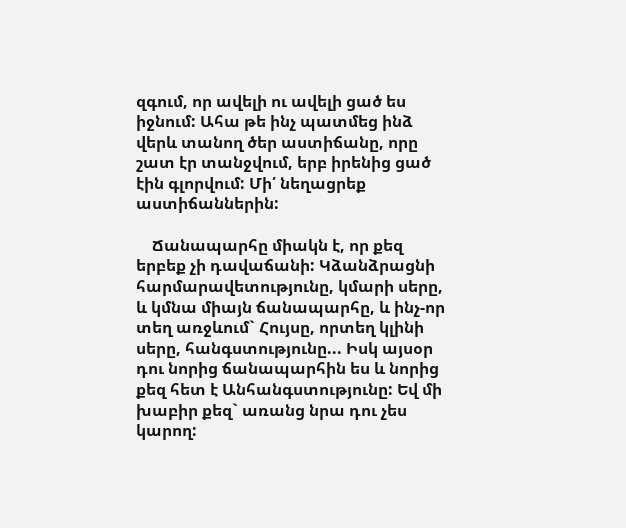զգում, որ ավելի ու ավելի ցած ես իջնում: Ահա թե ինչ պատմեց ինձ վերև տանող ծեր աստիճանը, որը շատ էր տանջվում, երբ իրենից ցած էին գլորվում: Մի՛ նեղացրեք աստիճաններին:

    Ճանապարհը միակն է, որ քեզ երբեք չի դավաճանի: Կձանձրացնի հարմարավետությունը, կմարի սերը, և կմնա միայն ճանապարհը, և ինչ-որ տեղ առջևում` Հույսը, որտեղ կլինի սերը, հանգստությունը... Իսկ այսօր դու նորից ճանապարհին ես և նորից քեզ հետ է Անհանգստությունը: Եվ մի խաբիր քեզ` առանց նրա դու չես կարող: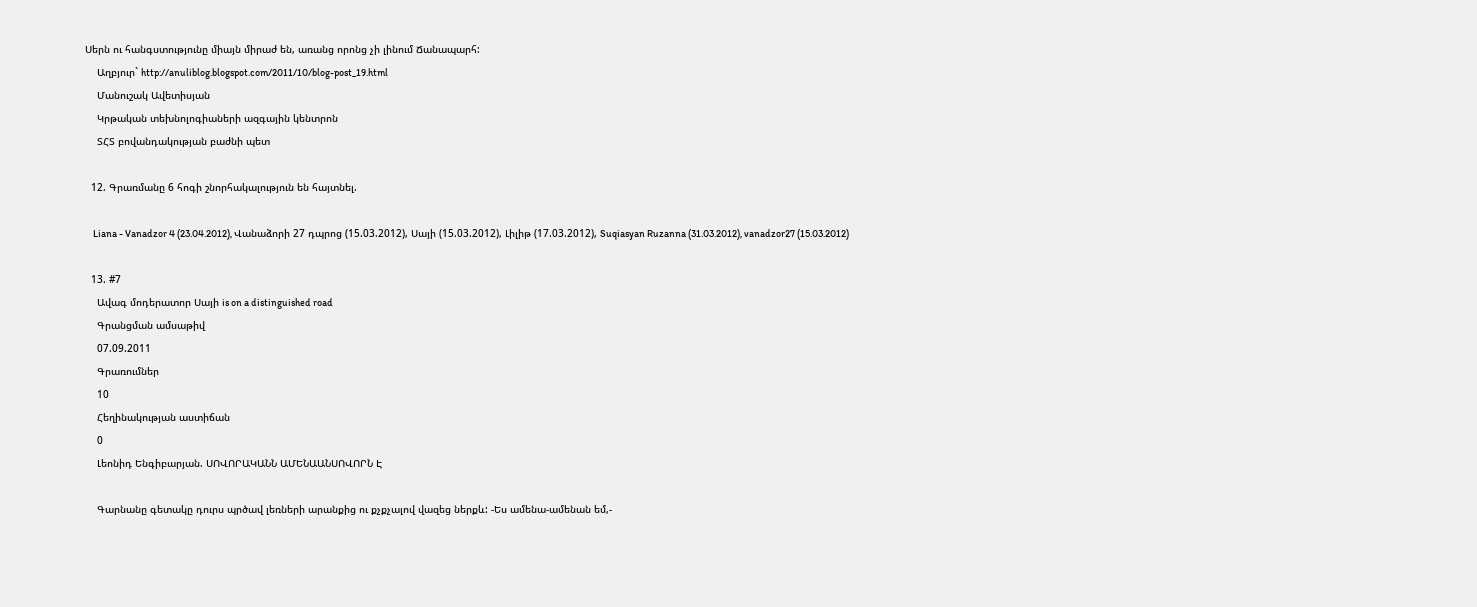Սերն ու հանգստությունը միայն միրաժ են, առանց որոնց չի լինում Ճանապարհ:
    Աղբյուր` http://anuliblog.blogspot.com/2011/10/blog-post_19.html
    Մանուշակ Ավետիսյան
    Կրթական տեխնոլոգիաների ազգային կենտրոն
    ՏՀՏ բովանդակության բաժնի պետ

  12. Գրառմանը 6 հոգի շնորհակալություն են հայտնել.

    Liana - Vanadzor 4 (23.04.2012), Վանաձորի 27 դպրոց (15.03.2012), Սայի (15.03.2012), Լիլիթ (17.03.2012), Suqiasyan Ruzanna (31.03.2012), vanadzor27 (15.03.2012)

  13. #7
    Ավագ մոդերատոր Սայի is on a distinguished road
    Գրանցման ամսաթիվ
    07.09.2011
    Գրառումներ
    10
    Հեղինակության աստիճան
    0
    Լեոնիդ Ենգիբարյան. ՍՈՎՈՐԱԿԱՆՆ ԱՄԵՆԱԱՆՍՈՎՈՐՆ Է

    Գարնանը գետակը դուրս պրծավ լեռների արանքից ու քչքչալով վազեց ներքև: -Ես ամենա-ամենան եմ,-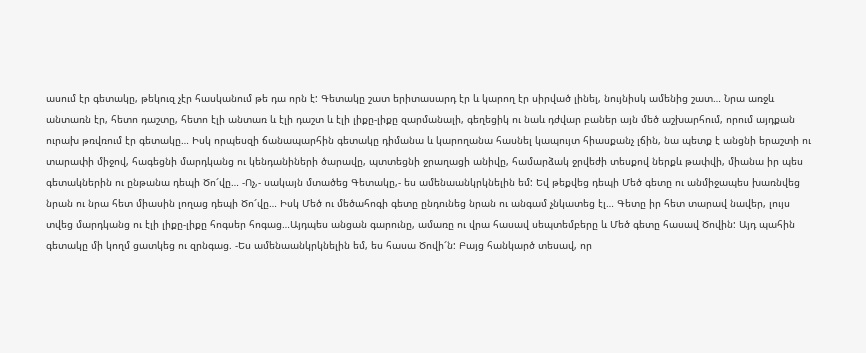ասում էր գետակը, թեկուզ չէր հասկանում թե դա որն է: Գետակը շատ երիտասարդ էր և կարող էր սիրված լինել, նույնիսկ ամենից շատ… Նրա առջև անտառն էր, հետո դաշտը, հետո էլի անտառ և էլի դաշտ և էլի լիքը-լիքը զարմանալի, գեղեցիկ ու նաև դժվար բաներ այն մեծ աշխարհում, որում այդքան ուրախ թռվռում էր գետակը… Իսկ որպեսզի ճանապարհին գետակը դիմանա և կարողանա հասնել կապույտ հիասքանչ լճին, նա պետք է անցնի երաշտի ու տարափի միջով, հագեցնի մարդկանց ու կենդանիների ծարավը, պտտեցնի ջրաղացի անիվը, համարձակ ջրվեժի տեսքով ներքև թափվի, միանա իր պես գետակներին ու ընթանա դեպի Ծո՜վը… -Ոչ,- սակայն մտածեց Գետակը,- ես ամենաանկրկնելին եմ: Եվ թեքվեց դեպի Մեծ գետը ու անմիջապես խառնվեց նրան ու նրա հետ միասին լողաց դեպի Ծո՜վը… Իսկ Մեծ ու մեծահոգի գետը ընդունեց նրան ու անգամ չնկատեց էլ… Գետը իր հետ տարավ նավեր, լույս տվեց մարդկանց ու էլի լիքը-լիքը հոգսեր հոգաց…Այդպես անցան գարունը, ամառը ու վրա հասավ սեպտեմբերը և Մեծ գետը հասավ Ծովին: Այդ պահին գետակը մի կողմ ցատկեց ու զրնգաց. -Ես ամենաանկրկնելին եմ, ես հասա Ծովի՜ն: Բայց հանկարծ տեսավ, որ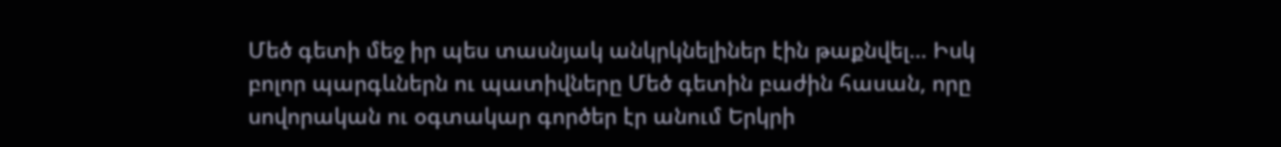Մեծ գետի մեջ իր պես տասնյակ անկրկնելիներ էին թաքնվել… Իսկ բոլոր պարգևներն ու պատիվները Մեծ գետին բաժին հասան, որը սովորական ու օգտակար գործեր էր անում Երկրի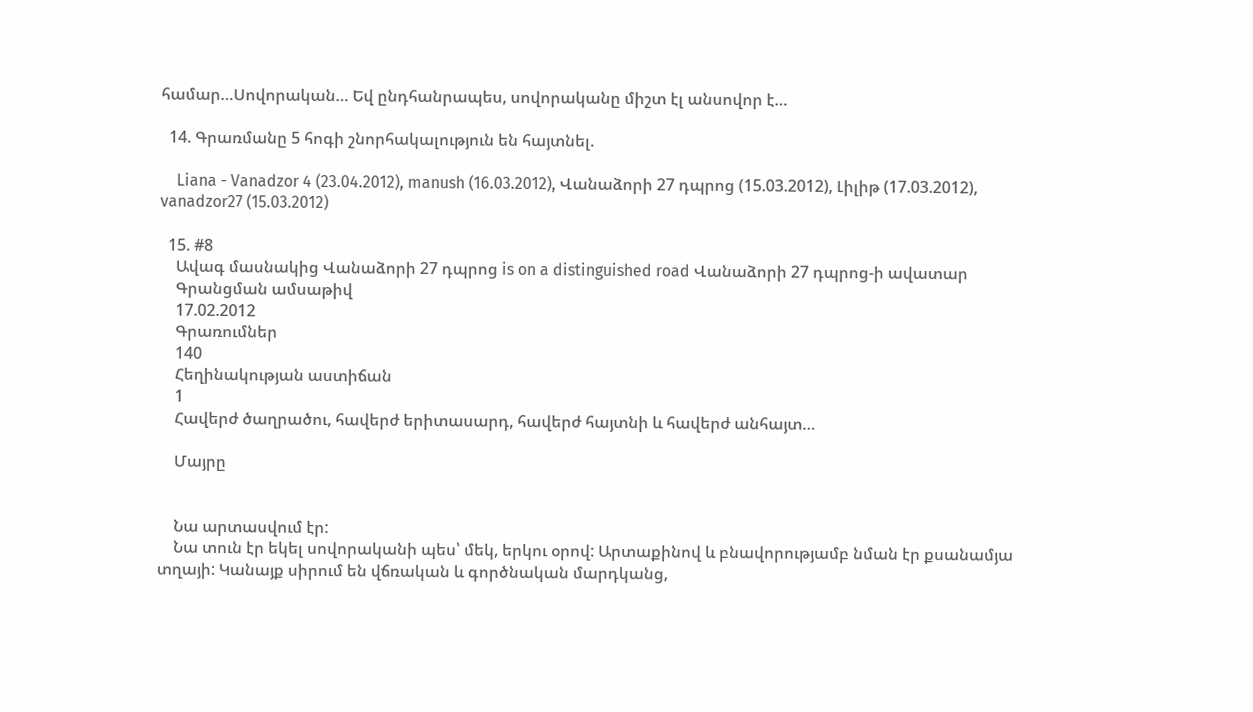համար…Սովորական… Եվ ընդհանրապես, սովորականը միշտ էլ անսովոր է…

  14. Գրառմանը 5 հոգի շնորհակալություն են հայտնել.

    Liana - Vanadzor 4 (23.04.2012), manush (16.03.2012), Վանաձորի 27 դպրոց (15.03.2012), Լիլիթ (17.03.2012), vanadzor27 (15.03.2012)

  15. #8
    Ավագ մասնակից Վանաձորի 27 դպրոց is on a distinguished road Վանաձորի 27 դպրոց-ի ավատար
    Գրանցման ամսաթիվ
    17.02.2012
    Գրառումներ
    140
    Հեղինակության աստիճան
    1
    Հավերժ ծաղրածու, հավերժ երիտասարդ, հավերժ հայտնի և հավերժ անհայտ…

    Մայրը


    Նա արտասվում էր:
    Նա տուն էր եկել սովորականի պես՝ մեկ, երկու օրով: Արտաքինով և բնավորությամբ նման էր քսանամյա տղայի: Կանայք սիրում են վճռական և գործնական մարդկանց,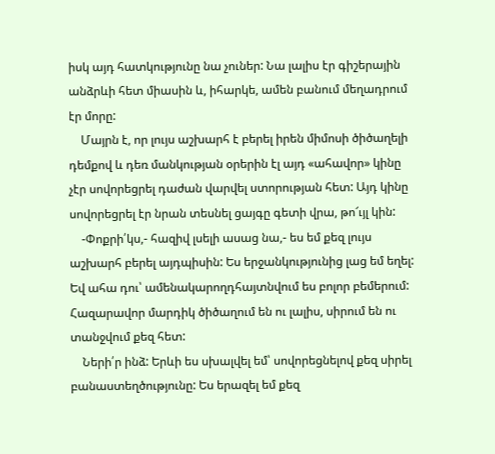իսկ այդ հատկությունը նա չուներ: Նա լալիս էր գիշերային անձրևի հետ միասին և, իհարկե, ամեն բանում մեղադրում էր մորը:
    Մայրն է, որ լույս աշխարհ է բերել իրեն միմոսի ծիծաղելի դեմքով և դեռ մանկության օրերին էլ այդ «ահավոր» կինը չէր սովորեցրել դաժան վարվել ստորության հետ: Այդ կինը սովորեցրել էր նրան տեսնել ցայգը գետի վրա, թո՜ւյլ կին:
    -Փոքրի՛կս,- հազիվ լսելի ասաց նա,- ես եմ քեզ լույս աշխարհ բերել այդպիսին: Ես երջանկությունից լաց եմ եղել: Եվ ահա դու՝ ամենակարողդհայտնվում ես բոլոր բեմերում: Հազարավոր մարդիկ ծիծաղում են ու լալիս, սիրում են ու տանջվում քեզ հետ:
    Ների՛ր ինձ: Երևի ես սխալվել եմ՝ սովորեցնելով քեզ սիրել բանաստեղծությունը: Ես երազել եմ քեզ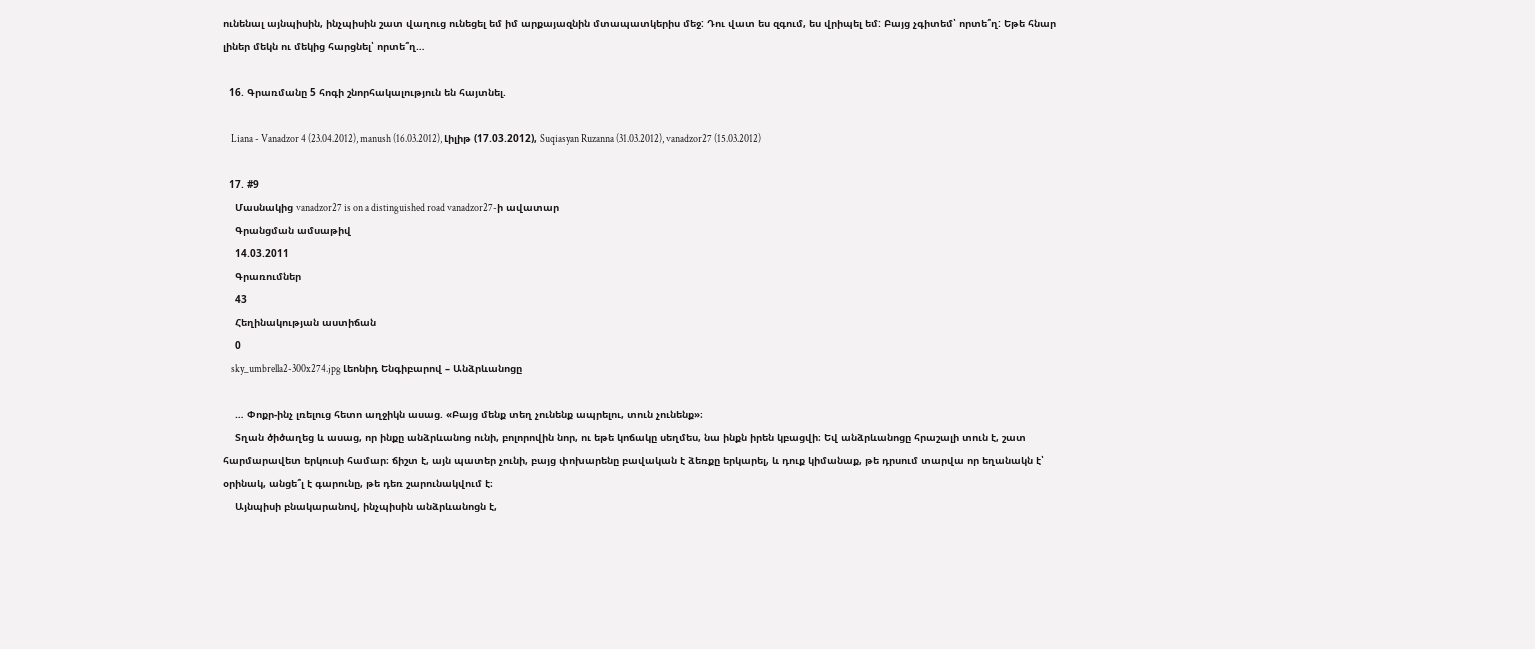ունենալ այնպիսին, ինչպիսին շատ վաղուց ունեցել եմ իմ արքայազնին մտապատկերիս մեջ: Դու վատ ես զգում, ես վրիպել եմ: Բայց չգիտեմ՝ որտե՞ղ: Եթե հնար լիներ մեկն ու մեկից հարցնել՝ որտե՞ղ…

  16. Գրառմանը 5 հոգի շնորհակալություն են հայտնել.

    Liana - Vanadzor 4 (23.04.2012), manush (16.03.2012), Լիլիթ (17.03.2012), Suqiasyan Ruzanna (31.03.2012), vanadzor27 (15.03.2012)

  17. #9
    Մասնակից vanadzor27 is on a distinguished road vanadzor27-ի ավատար
    Գրանցման ամսաթիվ
    14.03.2011
    Գրառումներ
    43
    Հեղինակության աստիճան
    0
    sky_umbrella2-300x274.jpg Լեոնիդ Ենգիբարով – Անձրևանոցը

    … Փոքր-ինչ լռելուց հետո աղջիկն ասաց. «Բայց մենք տեղ չունենք ապրելու, տուն չունենք»։
    Տղան ծիծաղեց և ասաց, որ ինքը անձրևանոց ունի, բոլորովին նոր, ու եթե կոճակը սեղմես, նա ինքն իրեն կբացվի։ Եվ անձրևանոցը հրաշալի տուն է, շատ հարմարավետ երկուսի համար։ ճիշտ է, այն պատեր չունի, բայց փոխարենը բավական է ձեռքը երկարել, և դուք կիմանաք, թե դրսում տարվա որ եղանակն է՝ օրինակ, անցե՞լ է գարունը, թե դեռ շարունակվում է։
    Այնպիսի բնակարանով, ինչպիսին անձրևանոցն է,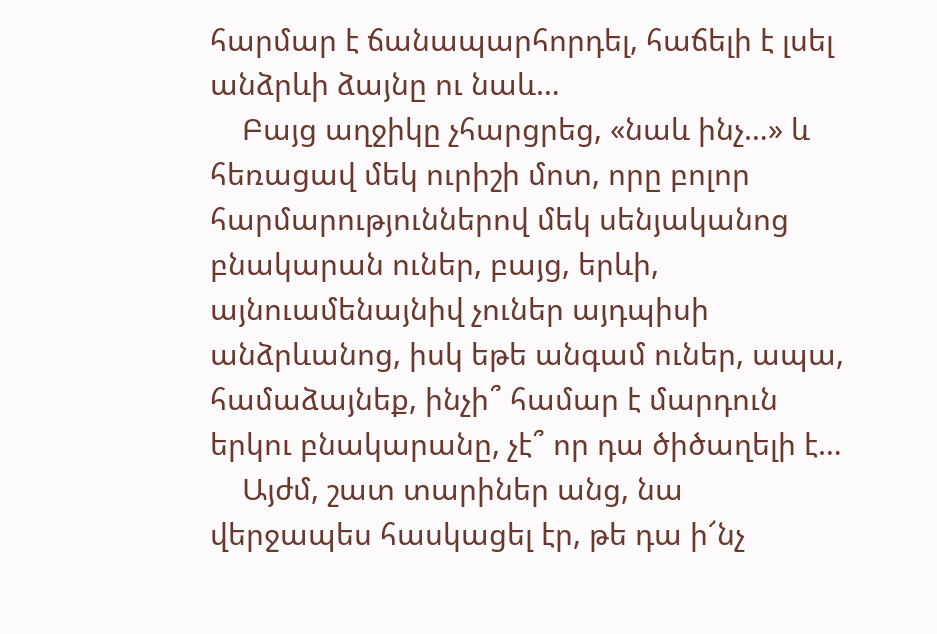հարմար է ճանապարհորդել, հաճելի է լսել անձրևի ձայնը ու նաև…
    Բայց աղջիկը չհարցրեց, «նաև ինչ…» և հեռացավ մեկ ուրիշի մոտ, որը բոլոր հարմարություններով մեկ սենյականոց բնակարան ուներ, բայց, երևի, այնուամենայնիվ չուներ այդպիսի անձրևանոց, իսկ եթե անգամ ուներ, ապա, համաձայնեք, ինչի՞ համար է մարդուն երկու բնակարանը, չէ՞ որ դա ծիծաղելի է…
    Այժմ, շատ տարիներ անց, նա վերջապես հասկացել էր, թե դա ի՜նչ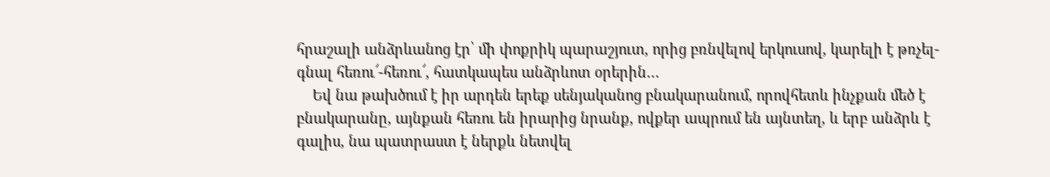հրաշալի անձրևանոց էր՝ մի փոքրիկ պարաշյուտ, որից բռնվելով երկուսով, կարելի է թռչել-գնալ հեռու՜-հեռու՜, հատկապես անձրևոտ օրերին…
    Եվ նա թախծում է իր արդեն երեք սենյականոց բնակարանում, որովհետև ինչքան մեծ է բնակարանը, այնքան հեռու են իրարից նրանք, ովքեր ապրում են այնտեղ, և երբ անձրև է գալիս, նա պատրաստ է ներքև նետվել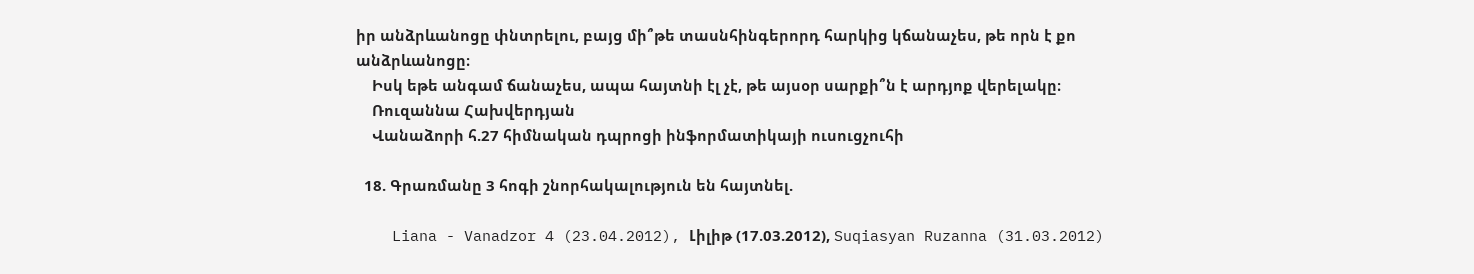իր անձրևանոցը փնտրելու, բայց մի՞թե տասնհինգերորդ հարկից կճանաչես, թե որն է քո անձրևանոցը։
    Իսկ եթե անգամ ճանաչես, ապա հայտնի էլ չէ, թե այսօր սարքի՞ն է արդյոք վերելակը։
    Ռուզաննա Հախվերդյան
    Վանաձորի հ.27 հիմնական դպրոցի ինֆորմատիկայի ուսուցչուհի

  18. Գրառմանը 3 հոգի շնորհակալություն են հայտնել.

    Liana - Vanadzor 4 (23.04.2012), Լիլիթ (17.03.2012), Suqiasyan Ruzanna (31.03.2012)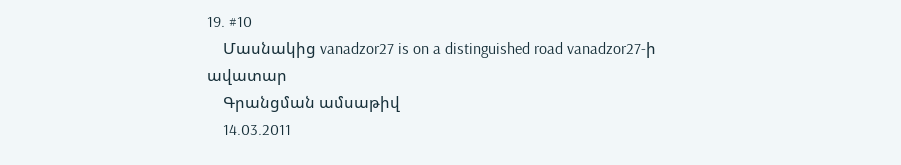19. #10
    Մասնակից vanadzor27 is on a distinguished road vanadzor27-ի ավատար
    Գրանցման ամսաթիվ
    14.03.2011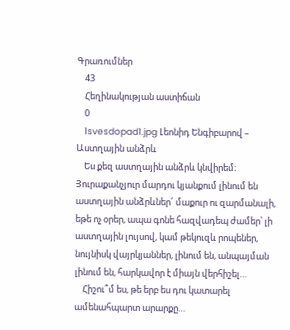Գրառումներ
    43
    Հեղինակության աստիճան
    0
    1svesdopad1.jpg Լեոնիդ Ենգիբարով – Աստղային անձրև
    Ես քեզ աստղային անձրև կնվիրեմ։ Յուրաքանչյուր մարդու կյանքում լինում են աստղային անձրևներ՜ մաքուր ու զարմանալի, եթե ոչ օրեր, ապա գոնե հազվադեպ ժամեր՝ լի աստղային լույսով, կամ թեկուզև րոպեներ, նույնիսկ վայրկյաններ, լինում են, անպայման լինում են, հարկավոր է միայն վերհիշել…
    Հիշու՞մ ես, թե երբ ես դու կատարել ամենահպարտ արարքը…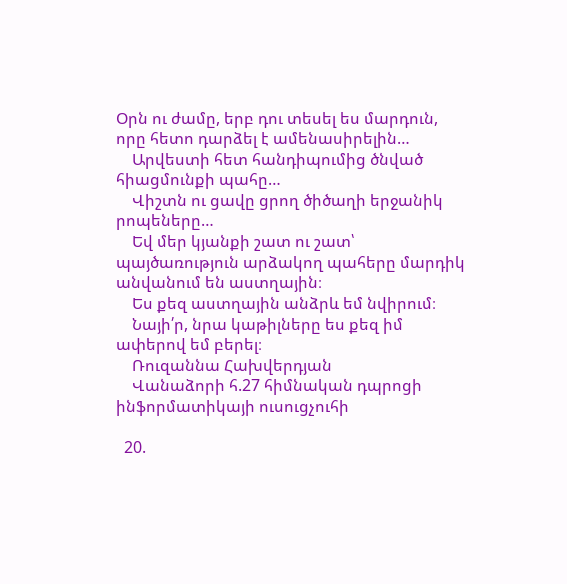Օրն ու ժամը, երբ դու տեսել ես մարդուն, որը հետո դարձել է ամենասիրելին…
    Արվեստի հետ հանդիպումից ծնված հիացմունքի պահը…
    Վիշտն ու ցավը ցրող ծիծաղի երջանիկ րոպեները…
    Եվ մեր կյանքի շատ ու շատ՝ պայծառություն արձակող պահերը մարդիկ անվանում են աստղային։
    Ես քեզ աստղային անձրև եմ նվիրում։
    Նայի՛ր, նրա կաթիլները ես քեզ իմ ափերով եմ բերել։
    Ռուզաննա Հախվերդյան
    Վանաձորի հ.27 հիմնական դպրոցի ինֆորմատիկայի ուսուցչուհի

  20.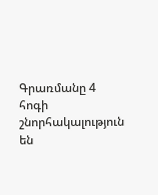Գրառմանը 4 հոգի շնորհակալություն են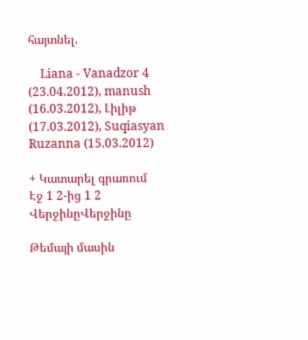հայտնել.

    Liana - Vanadzor 4 (23.04.2012), manush (16.03.2012), Լիլիթ (17.03.2012), Suqiasyan Ruzanna (15.03.2012)

+ Կատարել գրառում
Էջ 1 2-ից 1 2 ՎերջինըՎերջինը

Թեմայի մասին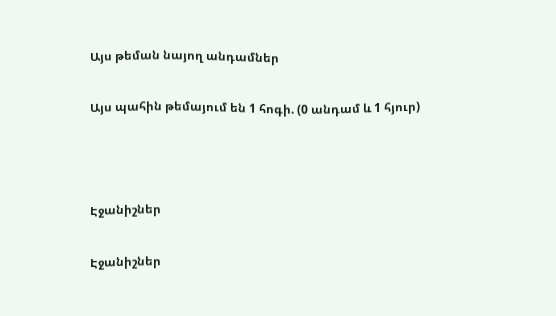Այս թեման նայող անդամներ

Այս պահին թեմայում են 1 հոգի. (0 անդամ և 1 հյուր)



Էջանիշներ

Էջանիշներ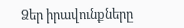Ձեր իրավունքները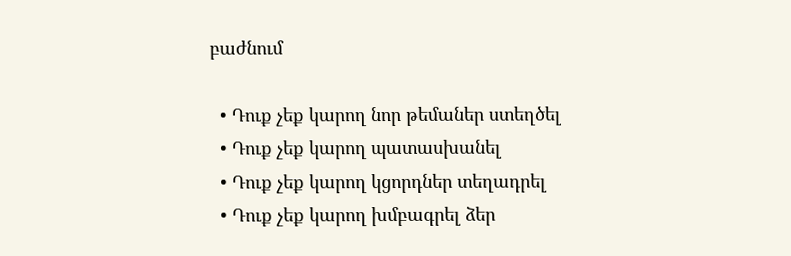բաժնում

  • Դուք չեք կարող նոր թեմաներ ստեղծել
  • Դուք չեք կարող պատասխանել
  • Դուք չեք կարող կցորդներ տեղադրել
  • Դուք չեք կարող խմբագրել ձեր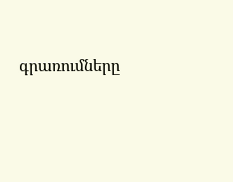գրառումները